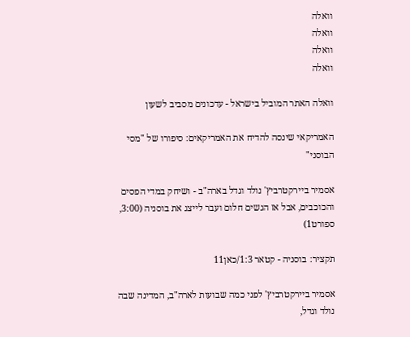וואלה
וואלה
וואלה
וואלה

וואלה האתר המוביל בישראל - עדכונים מסביב לשעון

האמריקאי שינסה להדיח את האמריקאים: סיפורו של "מסי הבוסני"

אסמיר ביירקטרביץ' נולד וגדל בארה"ב - ושיחק במדי הפסים והכוכבים, אבל אז הגשים חלום ועבר לייצג את בוסניה (3:00, ספורט1)

תקציר: בוסניה - קטאר 1:3/כאן11

אסמיר ביירקטרביץ' לפני כמה שבועות לארה"ב, המדינה שבה נולד וגדל,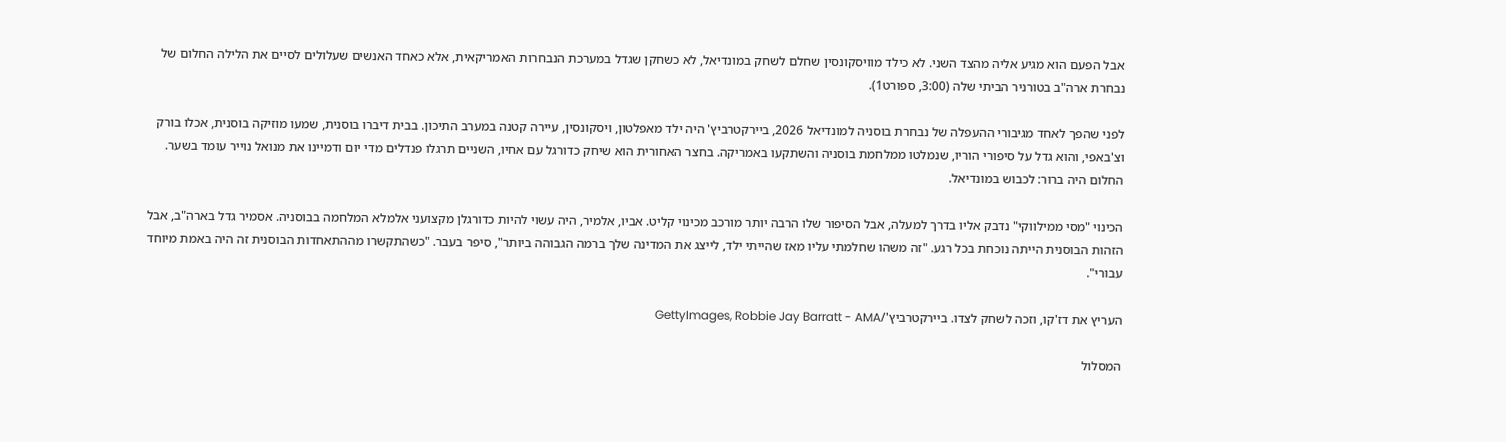אבל הפעם הוא מגיע אליה מהצד השני. לא כילד מוויסקונסין שחלם לשחק במונדיאל, לא כשחקן שגדל במערכת הנבחרות האמריקאית, אלא כאחד האנשים שעלולים לסיים את הלילה החלום של נבחרת ארה"ב בטורניר הביתי שלה (3:00, ספורט1).

לפני שהפך לאחד מגיבורי ההעפלה של נבחרת בוסניה למונדיאל 2026, ביירקטרביץ' היה ילד מאפלטון, ויסקונסין, עיירה קטנה במערב התיכון. בבית דיברו בוסנית, שמעו מוזיקה בוסנית, אכלו בורק וצ'באפי, והוא גדל על סיפורי הוריו, שנמלטו ממלחמת בוסניה והשתקעו באמריקה. בחצר האחורית הוא שיחק כדורגל עם אחיו, השניים תרגלו פנדלים מדי יום ודמיינו את מנואל נוייר עומד בשער. החלום היה ברור: לכבוש במונדיאל.

הכינוי "מסי ממילווקי" נדבק אליו בדרך למעלה, אבל הסיפור שלו הרבה יותר מורכב מכינוי קליט. אביו, אלמיר, היה עשוי להיות כדורגלן מקצועני אלמלא המלחמה בבוסניה. אסמיר גדל בארה"ב, אבל הזהות הבוסנית הייתה נוכחת בכל רגע. "זה משהו שחלמתי עליו מאז שהייתי ילד, לייצג את המדינה שלך ברמה הגבוהה ביותר", סיפר בעבר. "כשהתקשרו מההתאחדות הבוסנית זה היה באמת מיוחד עבורי".

העריץ את דז'קו, וזכה לשחק לצדו. ביירקטרביץ'/GettyImages, Robbie Jay Barratt - AMA

המסלול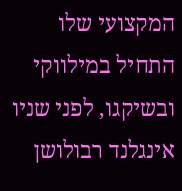המקצועי שלו התחיל במילווקי ובשיקגו, לפני שניו אינגלנד רבולושן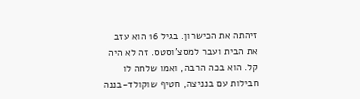זיהתה את הכישרון. בגיל 16 הוא עזב את הבית ועבר למסצ'וסטס. זה לא היה קל. הוא בכה הרבה, ואמו שלחה לו חבילות עם בנניצה, חטיף שוקולד-בננה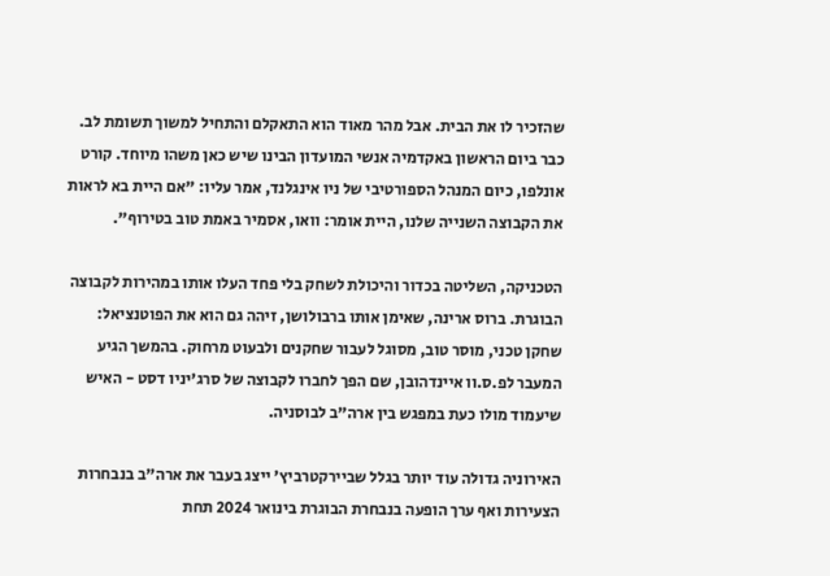שהזכיר לו את הבית. אבל מהר מאוד הוא התאקלם והתחיל למשוך תשומת לב. כבר ביום הראשון באקדמיה אנשי המועדון הבינו שיש כאן משהו מיוחד. קורט אונלפו, כיום המנהל הספורטיבי של ניו אינגלנד, אמר עליו: "אם היית בא לראות את הקבוצה השנייה שלנו, היית אומר: וואו, אסמיר באמת טוב בטירוף".

הטכניקה, השליטה בכדור והיכולת לשחק בלי פחד העלו אותו במהירות לקבוצה הבוגרת. ברוס ארינה, שאימן אותו ברבולושן, זיהה גם הוא את הפוטנציאל: שחקן טכני, מוסר טוב, מסוגל לעבור שחקנים ולבעוט מרחוק. בהמשך הגיע המעבר לפ.ס.וו איינדהובן, שם הפך לחברו לקבוצה של סרג'יניו דסט - האיש שיעמוד מולו כעת במפגש בין ארה"ב לבוסניה.

האירוניה גדולה עוד יותר בגלל שביירקטרביץ' ייצג בעבר את ארה"ב בנבחרות הצעירות ואף ערך הופעה בנבחרת הבוגרת בינואר 2024 תחת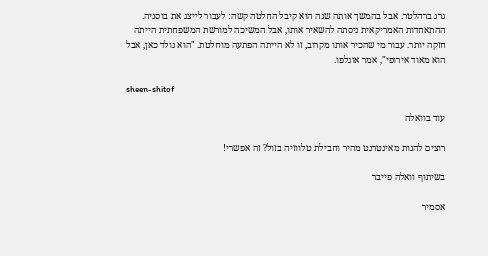גרג ברהלטר. אבל בהמשך אותה שנה הוא קיבל החלטה קשה: לעבור לייצג את בוסניה. ההתאחדות האמריקאית ניסתה להשאיר אותו, אבל המשיכה למורשת המשפחתית הייתה חזקה יותר. עבור מי שהכיר אותו מקרוב, זו לא הייתה הפתעה מוחלטת. "הוא נולד כאן, אבל הוא מאוד אירופי", אמר אונלפו.

sheen-shitof

עוד בוואלה

רוצים להנות מאינטרנט מהיר וחבילת טלווזיה בזול? זה אפשרי!

בשיתוף וואלה פייבר

אסמיר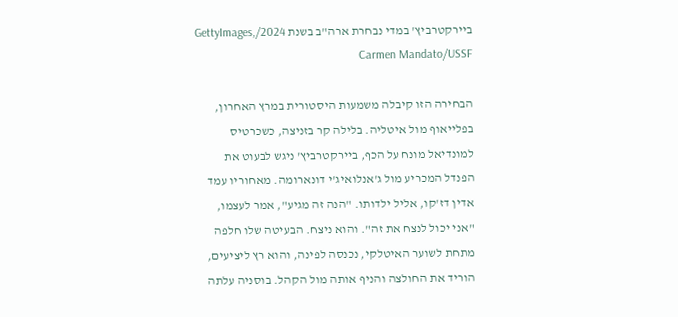ביירקטרביץ' במדי נבחרת ארה"ב בשנת 2024/GettyImages, Carmen Mandato/USSF

הבחירה הזו קיבלה משמעות היסטורית במרץ האחרון, בפלייאוף מול איטליה. בלילה קר בזניצה, כשכרטיס למונדיאל מונח על הכף, ביירקטרביץ' ניגש לבעוט את הפנדל המכריע מול ג'אנלואיג'י דונארומה. מאחוריו עמד אדין דז'קו, אליל ילדותו. "הנה זה מגיע", אמר לעצמו, "אני יכול לנצח את זה". והוא ניצח. הבעיטה שלו חלפה מתחת לשוער האיטלקי, נכנסה לפינה, והוא רץ ליציעים, הוריד את החולצה והניף אותה מול הקהל. בוסניה עלתה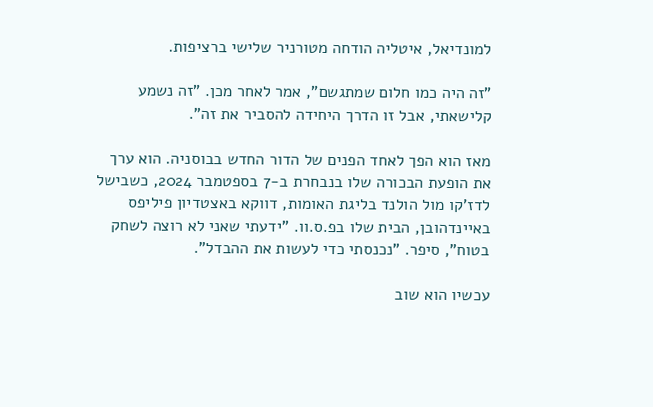למונדיאל, איטליה הודחה מטורניר שלישי ברציפות.

"זה היה כמו חלום שמתגשם", אמר לאחר מכן. "זה נשמע קלישאתי, אבל זו הדרך היחידה להסביר את זה".

מאז הוא הפך לאחד הפנים של הדור החדש בבוסניה. הוא ערך את הופעת הבכורה שלו בנבחרת ב-7 בספטמבר 2024, כשבישל לדז'קו מול הולנד בליגת האומות, דווקא באצטדיון פיליפס באיינדהובן, הבית שלו בפ.ס.וו. "ידעתי שאני לא רוצה לשחק בטוח", סיפר. "נכנסתי כדי לעשות את ההבדל".

עכשיו הוא שוב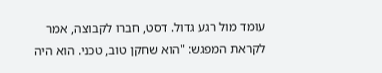עומד מול רגע גדול. דסט, חברו לקבוצה, אמר לקראת המפגש: "הוא שחקן טוב, טכני. הוא היה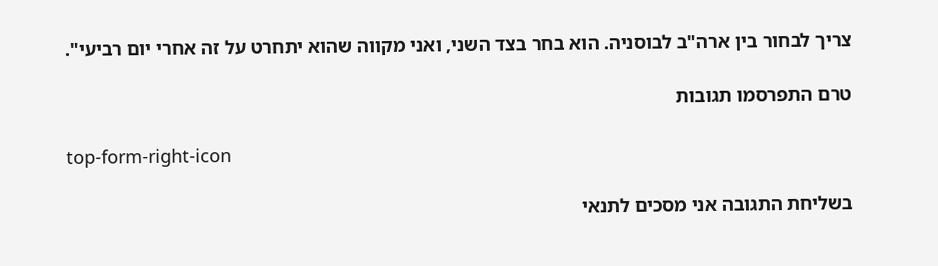צריך לבחור בין ארה"ב לבוסניה. הוא בחר בצד השני, ואני מקווה שהוא יתחרט על זה אחרי יום רביעי".

טרם התפרסמו תגובות

top-form-right-icon

בשליחת התגובה אני מסכים לתנאי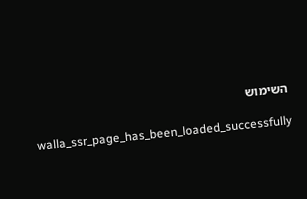השימוש

    walla_ssr_page_has_been_loaded_successfully